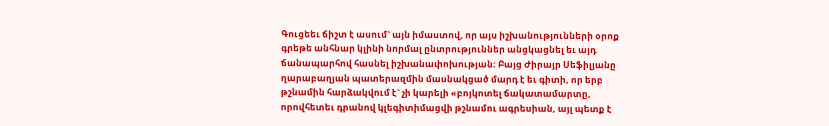Գուցեեւ ճիշտ է ասում` այն իմաստով, որ այս իշխանությունների օրոք գրեթե անհնար կլինի նորմալ ընտրություններ անցկացնել եւ այդ ճանապարհով հասնել իշխանափոխության։ Բայց Ժիրայր Սեֆիլյանը ղարաբաղյան պատերազմին մասնակցած մարդ է եւ գիտի, որ երբ թշնամին հարձակվում է` չի կարելի «բոյկոտել ճակատամարտը, որովհետեւ դրանով կլեգիտիմացվի թշնամու ագրեսիան, այլ պետք է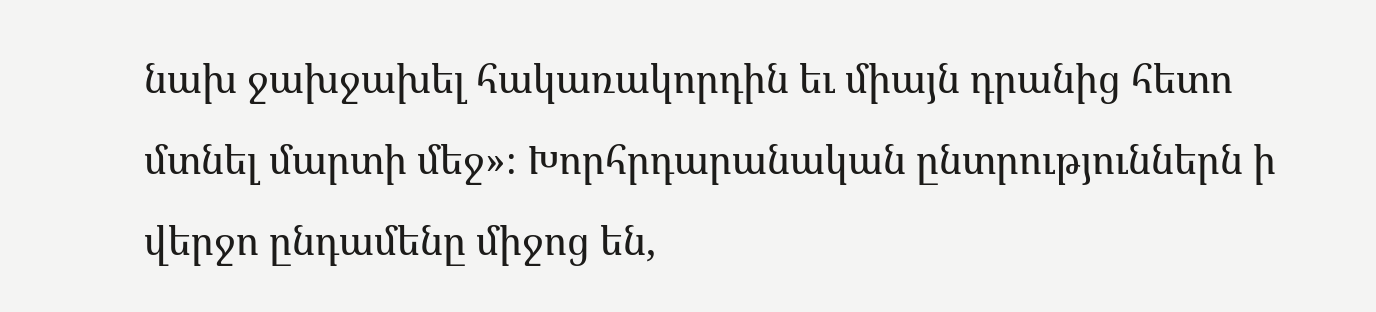նախ ջախջախել հակառակորդին եւ միայն դրանից հետո մտնել մարտի մեջ»։ Խորհրդարանական ընտրություններն ի վերջո ընդամենը միջոց են,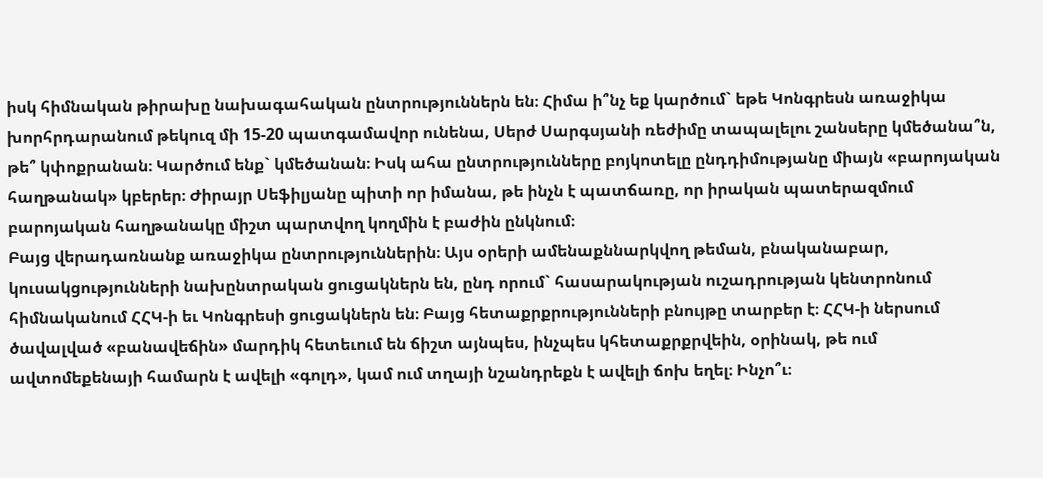իսկ հիմնական թիրախը նախագահական ընտրություններն են։ Հիմա ի՞նչ եք կարծում` եթե Կոնգրեսն առաջիկա խորհրդարանում թեկուզ մի 15-20 պատգամավոր ունենա, Սերժ Սարգսյանի ռեժիմը տապալելու շանսերը կմեծանա՞ն, թե՞ կփոքրանան։ Կարծում ենք` կմեծանան։ Իսկ ահա ընտրությունները բոյկոտելը ընդդիմությանը միայն «բարոյական հաղթանակ» կբերեր։ Ժիրայր Սեֆիլյանը պիտի որ իմանա, թե ինչն է պատճառը, որ իրական պատերազմում բարոյական հաղթանակը միշտ պարտվող կողմին է բաժին ընկնում։
Բայց վերադառնանք առաջիկա ընտրություններին։ Այս օրերի ամենաքննարկվող թեման, բնականաբար, կուսակցությունների նախընտրական ցուցակներն են, ընդ որում` հասարակության ուշադրության կենտրոնում հիմնականում ՀՀԿ-ի եւ Կոնգրեսի ցուցակներն են։ Բայց հետաքրքրությունների բնույթը տարբեր է։ ՀՀԿ-ի ներսում ծավալված «բանավեճին» մարդիկ հետեւում են ճիշտ այնպես, ինչպես կհետաքրքրվեին, օրինակ, թե ում ավտոմեքենայի համարն է ավելի «գոլդ», կամ ում տղայի նշանդրեքն է ավելի ճոխ եղել։ Ինչո՞ւ։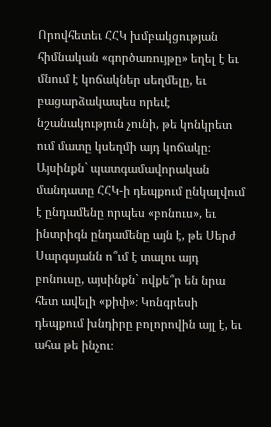Որովհետեւ ՀՀԿ խմբակցության հիմնական «գործառույթը» եղել է եւ մնում է կոճակներ սեղմելը, եւ բացարձակապես որեւէ նշանակություն չունի, թե կոնկրետ ում մատը կսեղմի այդ կոճակը։ Այսինքն` պատգամավորական մանդատը ՀՀԿ-ի դեպքում ընկալվում է ընդամենը որպես «բոնուս», եւ ինտրիգն ընդամենը այն է, թե Սերժ Սարգսյանն ո՞ւմ է տալու այդ բոնուսը, այսինքն` ովքե՞ր են նրա հետ ավելի «քիփ»։ Կոնգրեսի դեպքում խնդիրը բոլորովին այլ է, եւ ահա թե ինչու։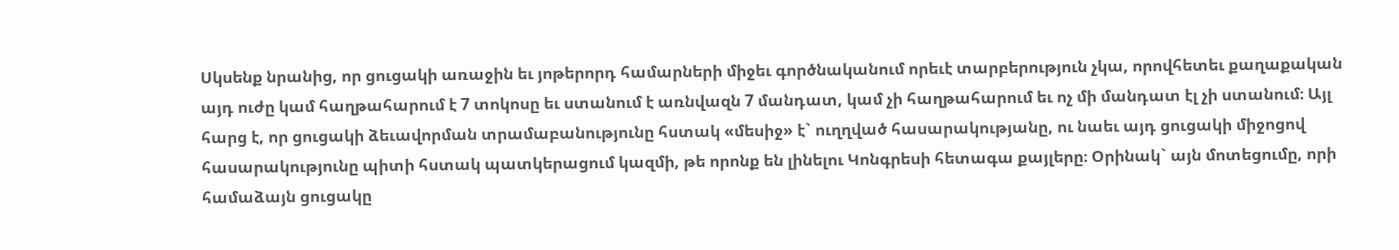Սկսենք նրանից, որ ցուցակի առաջին եւ յոթերորդ համարների միջեւ գործնականում որեւէ տարբերություն չկա, որովհետեւ քաղաքական այդ ուժը կամ հաղթահարում է 7 տոկոսը եւ ստանում է առնվազն 7 մանդատ, կամ չի հաղթահարում եւ ոչ մի մանդատ էլ չի ստանում։ Այլ հարց է, որ ցուցակի ձեւավորման տրամաբանությունը հստակ «մեսիջ» է` ուղղված հասարակությանը, ու նաեւ այդ ցուցակի միջոցով հասարակությունը պիտի հստակ պատկերացում կազմի, թե որոնք են լինելու Կոնգրեսի հետագա քայլերը։ Օրինակ` այն մոտեցումը, որի համաձայն ցուցակը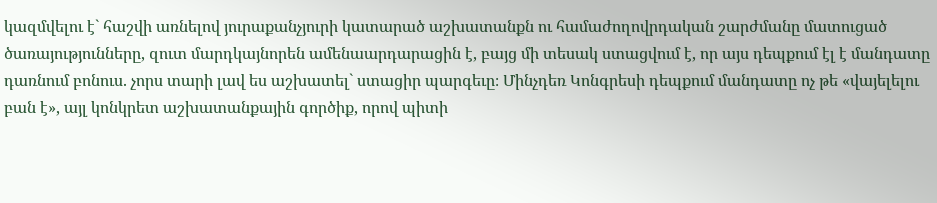կազմվելու է` հաշվի առնելով յուրաքանչյուրի կատարած աշխատանքն ու համաժողովրդական շարժմանը մատուցած ծառայությունները, զուտ մարդկայնորեն ամենաարդարացին է, բայց մի տեսակ ստացվում է, որ այս դեպքում էլ է մանդատը դառնում բոնուս. չորս տարի լավ ես աշխատել` ստացիր պարգեւը։ Մինչդեռ Կոնգրեսի դեպքում մանդատը ոչ թե «վայելելու բան է», այլ կոնկրետ աշխատանքային գործիք, որով պիտի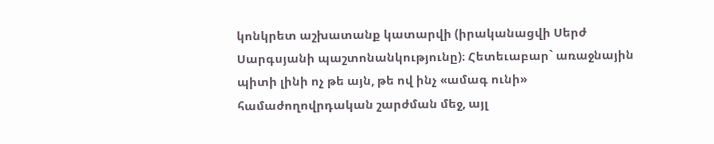կոնկրետ աշխատանք կատարվի (իրականացվի Սերժ Սարգսյանի պաշտոնանկությունը)։ Հետեւաբար` առաջնային պիտի լինի ոչ թե այն, թե ով ինչ «ամագ ունի» համաժողովրդական շարժման մեջ, այլ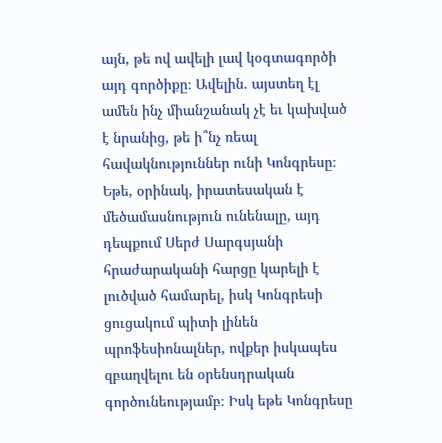այն, թե ով ավելի լավ կօգտագործի այդ գործիքը։ Ավելին. այստեղ էլ ամեն ինչ միանշանակ չէ եւ կախված է նրանից, թե ի՞նչ ռեալ հավակնություններ ունի Կոնգրեսը։ Եթե, օրինակ, իրատեսական է մեծամասնություն ունենալը, այդ դեպքում Սերժ Սարգսյանի հրաժարականի հարցը կարելի է լուծված համարել, իսկ Կոնգրեսի ցուցակում պիտի լինեն պրոֆեսիոնալներ, ովքեր իսկապես զբաղվելու են օրենսդրական գործունեությամբ։ Իսկ եթե Կոնգրեսը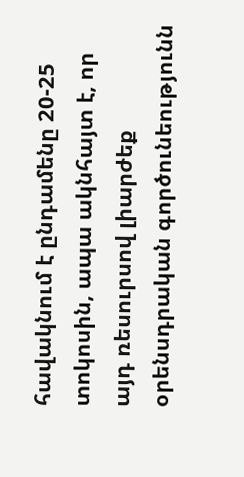հավակնում է ընդամենը 20-25 տոկոսին, ապա ակնհայտ է, որ այդ ռեսուրսով լիարժեք օրենսդրական գործունեությունն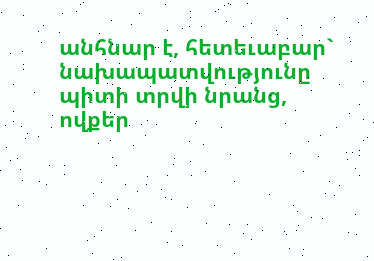անհնար է, հետեւաբար` նախապատվությունը պիտի տրվի նրանց, ովքեր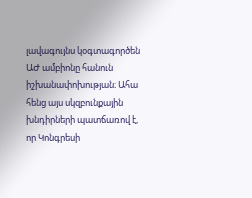լավագույնս կօգտագործեն ԱԺ ամբիոնը հանուն իշխանափոխության։ Ահա հենց այս սկզբունքային խնդիրների պատճառով է, որ Կոնգրեսի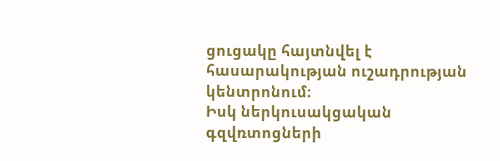ցուցակը հայտնվել է հասարակության ուշադրության կենտրոնում։
Իսկ ներկուսակցական գզվռտոցների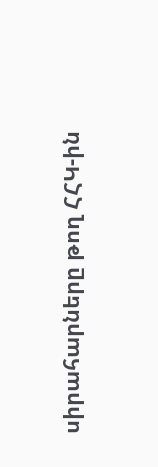սիրահարները թող ՀՀԿ-ին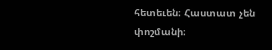հետեւեն։ Հաստատ չեն փոշմանի։